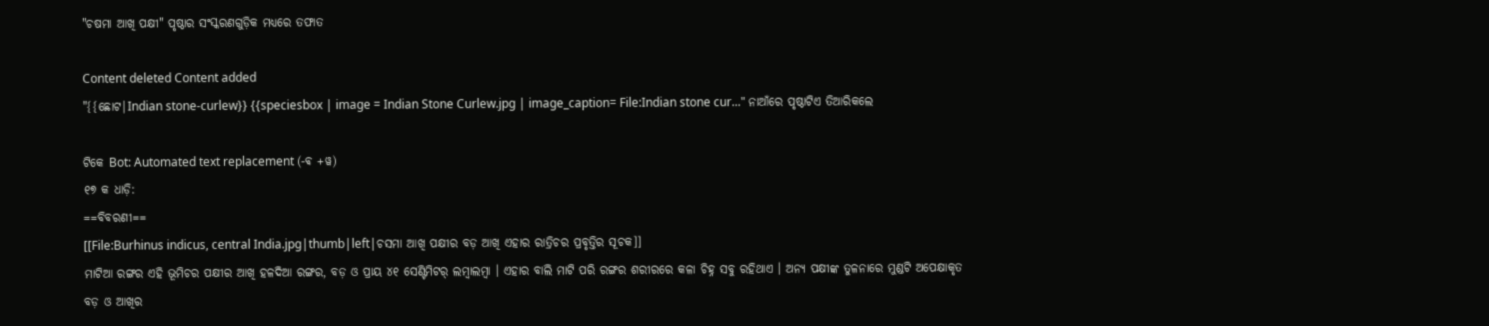"ଚଷମା ଆଖି ପକ୍ଷୀ" ପୃଷ୍ଠାର ସଂସ୍କରଣ‌ଗୁଡ଼ିକ ମଧ୍ୟରେ ତଫାତ

Content deleted Content added
"{{ଛୋଟ|Indian stone-curlew}} {{speciesbox | image = Indian Stone Curlew.jpg | image_caption= File:Indian stone cur..." ନାଆଁରେ ପୃଷ୍ଠାଟିଏ ତିଆରିକଲେ

ଟିକେ Bot: Automated text replacement (-ଵ +ୱ)
୧୭ କ ଧାଡ଼ି:
==ବିବରଣୀ==
[[File:Burhinus indicus, central India.jpg|thumb|left|ଚସମା ଆଖି ପକ୍ଷୀର ବଡ଼ ଆଖି ଏହାର ରାତ୍ରିଚର ପ୍ରବୃତ୍ତିର ସୂଚକ]]
ମାଟିଆ ରଙ୍ଗର ଏହି ଭୂମିଚର ପକ୍ଷୀର ଆଖି ହଳଦିଆ ରଙ୍ଗର, ବଡ଼ ଓ ପ୍ରାୟ ୪୧ ସେଣ୍ଟିମିଟର୍ ଲମ୍ଵାଲମ୍ୱା । ଏହାର ବାଲି ମାଟି ପରି ରଙ୍ଗର ଶରୀରରେ କଳା ଚିହ୍ନ ସବୁ ରହିଥାଏ । ଅନ୍ୟ ପକ୍ଷୀଙ୍କ ତୁଳନାରେ ମୁଣ୍ଡଟି ଅପେକ୍ଷାକୃତ ବଡ଼ ଓ ଆଖିର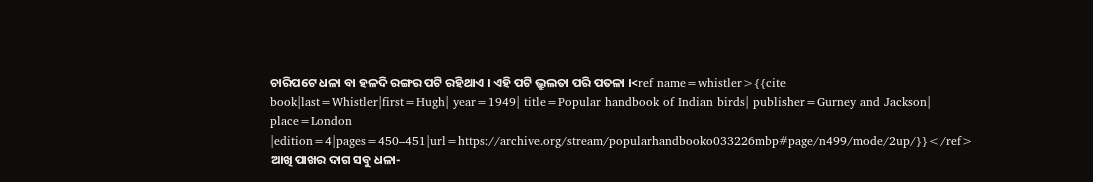ଚାରିପଟେ ଧଳା ବା ହଳଦି ରଙ୍ଗର ପଟି ରହିଥାଏ । ଏହି ପଟି ଭ୍ରୁଲତା ପରି ପତଳା ।<ref name=whistler>{{cite book|last=Whistler|first=Hugh| year=1949| title=Popular handbook of Indian birds| publisher=Gurney and Jackson| place=London |edition=4|pages=450–451|url=https://archive.org/stream/popularhandbooko033226mbp#page/n499/mode/2up/}}</ref> ଆଖି ପାଖର ଦାଗ ସବୁ ଧଳା-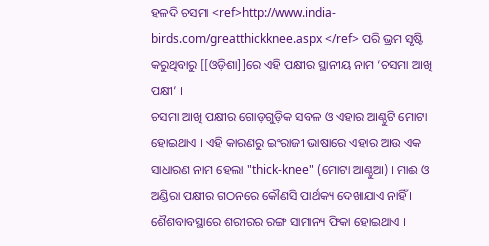ହଳଦି ଚସମା <ref>http://www.india-birds.com/greatthickknee.aspx </ref> ପରି ଭ୍ରମ ସୃଷ୍ଟି କରୁଥିବାରୁ [[ଓଡ଼ିଶା]]ରେ ଏହି ପକ୍ଷୀର ସ୍ଥାନୀୟ ନାମ ‘ଚସମା ଆଖି ପକ୍ଷୀ’ ।
ଚସମା ଆଖି ପକ୍ଷୀର ଗୋଡ଼ଗୁଡ଼ିକ ସବଳ ଓ ଏହାର ଆଣ୍ଠୁଟି ମୋଟା ହୋଇଥାଏ । ଏହି କାରଣରୁ ଇଂରାଜୀ ଭାଷାରେ ଏହାର ଆଉ ଏକ ସାଧାରଣ ନାମ ହେଲା "thick-knee" (ମୋଟା ଆଣ୍ଠୁଆ) । ମାଈ ଓ ଅଣ୍ଡିରା ପକ୍ଷୀର ଗଠନରେ କୌଣସି ପାର୍ଥକ୍ୟ ଦେଖାଯାଏ ନାହିଁ । ଶୈଶବାବସ୍ଥାରେ ଶରୀରର ରଙ୍ଗ ସାମାନ୍ୟ ଫିକା ହୋଇଥାଏ ।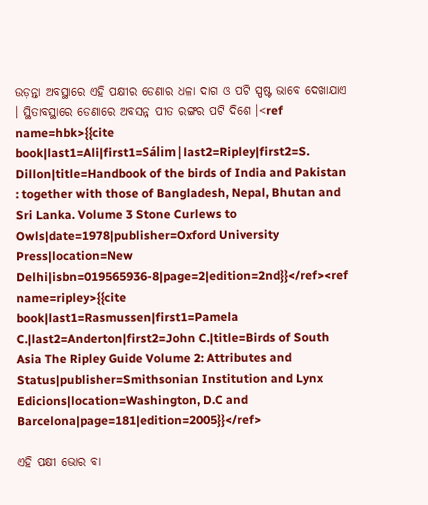ଉଡ଼ନ୍ତା ଅବସ୍ଥାରେ ଏହି ପକ୍ଷୀର ଡେଣାର ଧଳା ଦାଗ ଓ ପଟି ସ୍ପଷ୍ଟ ଭାବେ ଦେଖାଯାଏ । ସ୍ଥିତାବସ୍ଥାରେ ଡେଣାରେ ଅବସନ୍ନ ପୀତ ରଙ୍ଗର ପଟି ଦିଶେ ।<ref name=hbk>{{cite book|last1=Ali|first1=Sálim|last2=Ripley|first2=S. Dillon|title=Handbook of the birds of India and Pakistan : together with those of Bangladesh, Nepal, Bhutan and Sri Lanka. Volume 3 Stone Curlews to Owls|date=1978|publisher=Oxford University Press|location=New Delhi|isbn=019565936-8|page=2|edition=2nd}}</ref><ref name=ripley>{{cite book|last1=Rasmussen|first1=Pamela C.|last2=Anderton|first2=John C.|title=Birds of South Asia The Ripley Guide Volume 2: Attributes and Status|publisher=Smithsonian Institution and Lynx Edicions|location=Washington, D.C and Barcelona|page=181|edition=2005}}</ref>

ଏହି ପକ୍ଷୀ ଭୋର ବା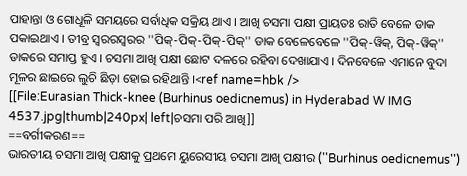ପାହାନ୍ତା ଓ ଗୋଧୂଳି ସମୟରେ ସର୍ବାଧିକ ସକ୍ରିୟ ଥାଏ । ଆଖି ଚସମା ପକ୍ଷୀ ପ୍ରାୟତଃ ରାତି ବେଳେ ଡାକ ପକାଇଥାଏ । ତୀବ୍ର ସ୍ଵରରସ୍ୱରର ''ପିକ୍-ପିକ୍-ପିକ୍-ପିକ୍'' ଡାକ ବେଳେବେଳେ ''ପିକ୍-ୱିକ୍, ପିକ୍-ୱିକ୍'' ଡାକରେ ସମାପ୍ତ ହୁଏ । ଚସମା ଆଖି ପକ୍ଷୀ ଛୋଟ ଦଳରେ ରହିବା ଦେଖାଯାଏ । ଦିନବେଳେ ଏମାନେ ବୁଦା ମୂଳର ଛାଇରେ ଲୁଚି ଛିଡ଼ା ହୋଇ ରହିଥାନ୍ତି ।<ref name=hbk />
[[File:Eurasian Thick-knee (Burhinus oedicnemus) in Hyderabad W IMG 4537.jpg|thumb|240px| left|ଚସମା ପରି ଆଖି]]
==ବର୍ଗୀକରଣ==
ଭାରତୀୟ ଚସମା ଆଖି ପକ୍ଷୀକୁ ପ୍ରଥମେ ୟୁରେସୀୟ ଚସମା ଆଖି ପକ୍ଷୀର (''Burhinus oedicnemus'')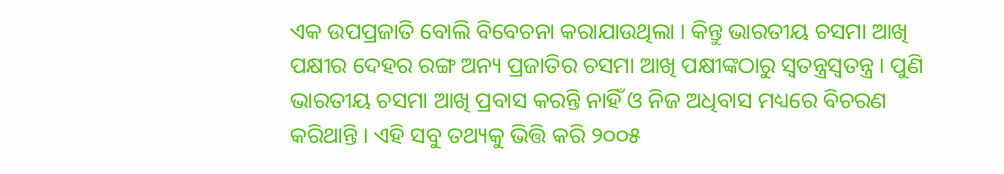ଏକ ଉପପ୍ରଜାତି ବୋଲି ବିବେଚନା କରାଯାଉଥିଲା । କିନ୍ତୁ ଭାରତୀୟ ଚସମା ଆଖି ପକ୍ଷୀର ଦେହର ରଙ୍ଗ ଅନ୍ୟ ପ୍ରଜାତିର ଚସମା ଆଖି ପକ୍ଷୀଙ୍କଠାରୁ ସ୍ଵତନ୍ତ୍ରସ୍ୱତନ୍ତ୍ର । ପୁଣି ଭାରତୀୟ ଚସମା ଆଖି ପ୍ରବାସ କରନ୍ତି ନାହିଁ ଓ ନିଜ ଅଧିବାସ ମଧ୍ୟରେ ବିଚରଣ କରିଥାନ୍ତି । ଏହି ସବୁ ତଥ୍ୟକୁ ଭିତ୍ତି କରି ୨୦୦୫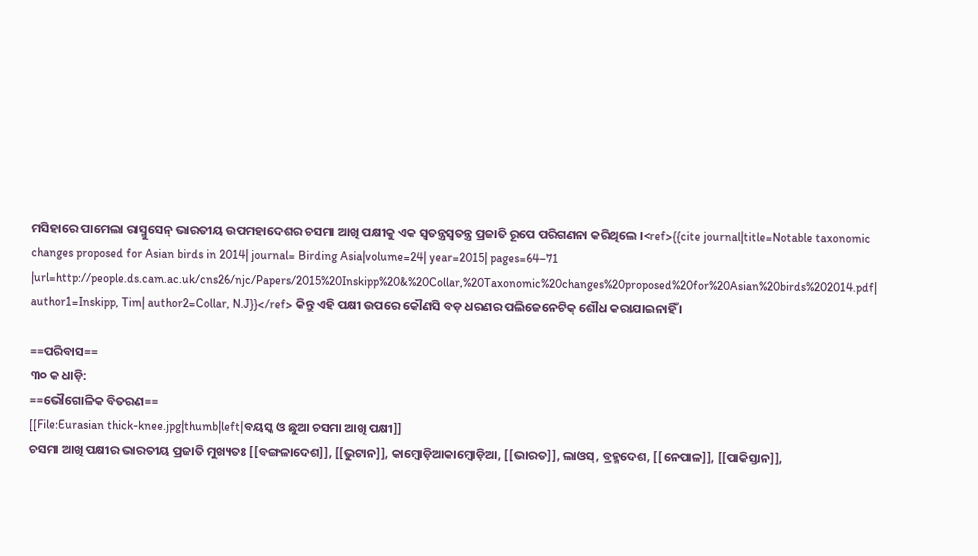ମସିହାରେ ପାମେଲା ରାସ୍ମୁସେନ୍ ଭାରତୀୟ ଉପମହାଦେଶର ଚସମା ଆଖି ପକ୍ଷୀକୁ ଏକ ସ୍ଵତନ୍ତ୍ରସ୍ୱତନ୍ତ୍ର ପ୍ରଜାତି ରୂପେ ପରିଗଣନା କରିଥିଲେ ।<ref>{{cite journal|title=Notable taxonomic changes proposed for Asian birds in 2014| journal= Birding Asia|volume=24| year=2015| pages=64–71 |url=http://people.ds.cam.ac.uk/cns26/njc/Papers/2015%20Inskipp%20&%20Collar,%20Taxonomic%20changes%20proposed%20for%20Asian%20birds%202014.pdf| author1=Inskipp, Tim| author2=Collar, N.J}}</ref> କିନ୍ତୁ ଏହି ପକ୍ଷୀ ଉପରେ କୌଣସି ବଡ଼ ଧରଣର ପଲିଜେନେଟିକ୍ ଶୌଧ କରାଯାଇନାହିଁ ।

==ପରିବାସ==
୩୦ କ ଧାଡ଼ି:
==ଭୌଗୋଳିକ ବିତରଣ==
[[File:Eurasian thick-knee.jpg|thumb|left|ବୟସ୍କ ଓ ଛୁଆ ଚସମା ଆଖି ପକ୍ଷୀ]]
ଚସମା ଆଖି ପକ୍ଷୀର ଭାରତୀୟ ପ୍ରଜାତି ମୁଖ୍ୟତଃ [[ବଙ୍ଗଳାଦେଶ]], [[ଭୁଟାନ]], କାମ୍ଵୋଡ଼ିଆକାମ୍ୱୋଡ଼ିଆ, [[ଭାରତ]], ଲାଓସ୍, ବ୍ରହ୍ମଦେଶ, [[ନେପାଳ]], [[ପାକିସ୍ତାନ]],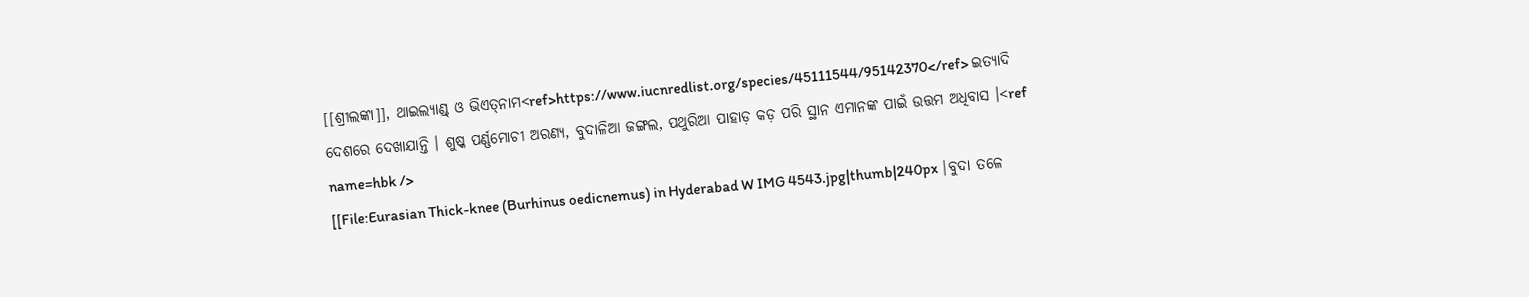[[ଶ୍ରୀଲଙ୍କା]], ଥାଇଲ୍ୟାଣ୍ଡ୍ ଓ ଭିଏତ୍‍ନାମ<ref>https://www.iucnredlist.org/species/45111544/95142370</ref> ଇତ୍ୟାଦି ଦେଶରେ ଦେଖାଯାନ୍ତି । ଶୁଷ୍କ ପର୍ଣ୍ଣମୋଚୀ ଅରଣ୍ୟ, ବୁଦାଳିଆ ଜଙ୍ଗଲ, ପଥୁରିଆ ପାହାଡ଼ କଡ଼ ପରି ସ୍ଥାନ ଏମାନଙ୍କ ପାଇଁ ଉତ୍ତମ ଅଧିବାସ ।<ref name=hbk />
[[File:Eurasian Thick-knee (Burhinus oedicnemus) in Hyderabad W IMG 4543.jpg|thumb|240px |ବୁଦା ତଳେ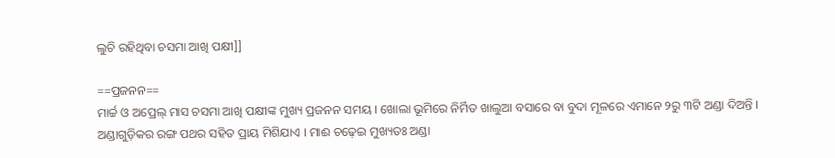ଲୁଚି ରହିଥିବା ଚସମା ଆଖି ପକ୍ଷୀ]]

==ପ୍ରଜନନ==
ମାର୍ଚ୍ଚ ଓ ଅପ୍ରେଲ୍ ମାସ ଚସମା ଆଖି ପକ୍ଷୀଙ୍କ ମୁଖ୍ୟ ପ୍ରଜନନ ସମୟ । ଖୋଲା ଭୂମିରେ ନିର୍ମିତ ଖାଲୁଆ ବସାରେ ବା ବୁଦା ମୂଳରେ ଏମାନେ ୨ରୁ ୩ଟି ଅଣ୍ଡା ଦିଅନ୍ତି । ଅଣ୍ଡାଗୁଡ଼ିକର ରଙ୍ଗ ପଥର ସହିତ ପ୍ରାୟ ମିଶିଯାଏ । ମାଈ ଚଢ଼େଇ ମୁଖ୍ୟତଃ ଅଣ୍ଡା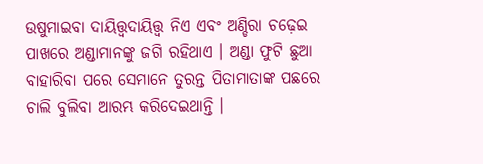ଉଷୁମାଇବା ଦାୟିତ୍ତ୍ଵଦାୟିତ୍ତ୍ୱ ନିଏ ଏବଂ ଅଣ୍ଡିରା ଚଢ଼େଇ ପାଖରେ ଅଣ୍ଡାମାନଙ୍କୁ ଜଗି ରହିଥାଏ । ଅଣ୍ଡା ଫୁଟି ଛୁଆ ବାହାରିବା ପରେ ସେମାନେ ତୁରନ୍ତ ପିତାମାତାଙ୍କ ପଛରେ ଚାଲି ବୁଲିବା ଆରମ୍ଭ କରିଦେଇଥାନ୍ତି ।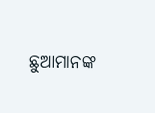ଛୁଆମାନଙ୍କ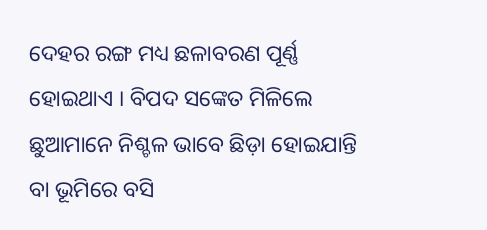ଦେହର ରଙ୍ଗ ମଧ୍ୟ ଛଳାବରଣ ପୂର୍ଣ୍ଣ ହୋଇଥାଏ । ବିପଦ ସଙ୍କେତ ମିଳିଲେ ଛୁଆମାନେ ନିଶ୍ଚଳ ଭାବେ ଛିଡ଼ା ହୋଇଯାନ୍ତି ବା ଭୂମିରେ ବସି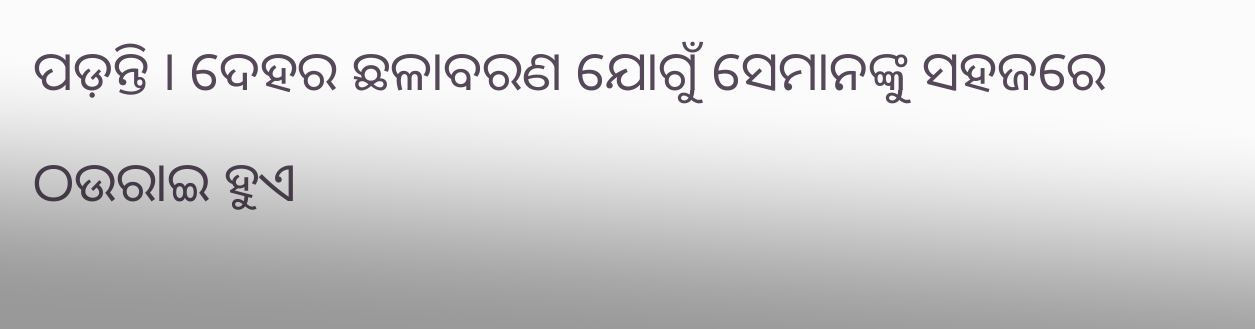ପଡ଼ନ୍ତି । ଦେହର ଛଳାବରଣ ଯୋଗୁଁ ସେମାନଙ୍କୁ ସହଜରେ ଠଉରାଇ ହୁଏ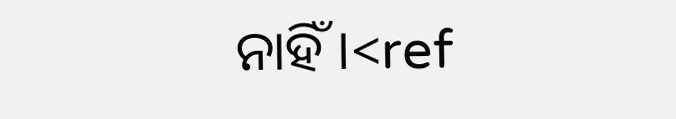ନାହିଁ ।<ref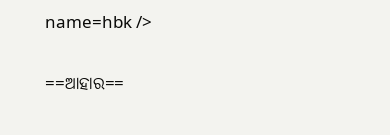name=hbk />

==ଆହାର==